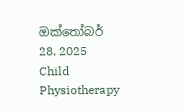ඔක්තෝබර් 28, 2025
Child Physiotherapy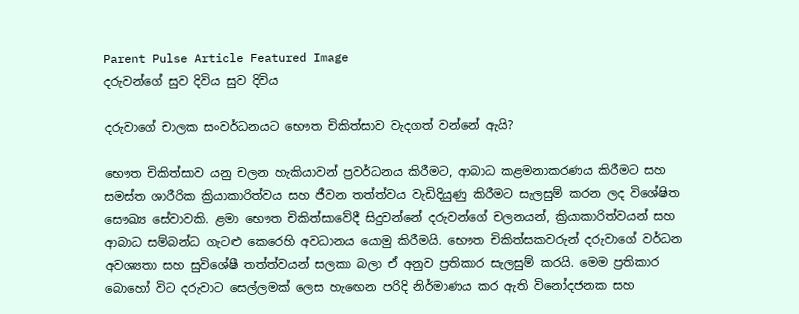Parent Pulse Article Featured Image
දරුවන්ගේ සුව දිවිය සුව දිවිය

දරුවාගේ චාලක සංවර්ධනයට භෞත චිකිත්සාව වැදගත් වන්නේ ඇයි?

භෞත චිකිත්සාව යනු චලන හැකියාවන් ප්‍රවර්ධනය කිරීමට, ආබාධ කළමනාකරණය කිරීමට සහ සමස්ත ශාරීරික ක්‍රියාකාරිත්වය සහ ජීවන තත්ත්වය වැඩිදියුණු කිරීමට සැලසුම් කරන ලද විශේෂිත සෞඛ්‍ය සේවාවකි. ළමා භෞත චිකිත්සාවේදී සිදුවන්නේ දරුවන්ගේ චලනයන්, ක්‍රියාකාරිත්වයන් සහ ආබාධ සම්බන්ධ ගැටළු කෙරෙහි අවධානය යොමු කිරීමයි. භෞත චිකිත්සකවරුන් දරුවාගේ වර්ධන අවශ්‍යතා සහ සුවිශේෂී තත්ත්වයන් සලකා බලා ඒ අනුව ප්‍රතිකාර සැලසුම් කරයි. මෙම ප්‍රතිකාර බොහෝ විට දරුවාට සෙල්ලමක් ලෙස හැඟෙන පරිදි නිර්මාණය කර ඇති විනෝදජනක සහ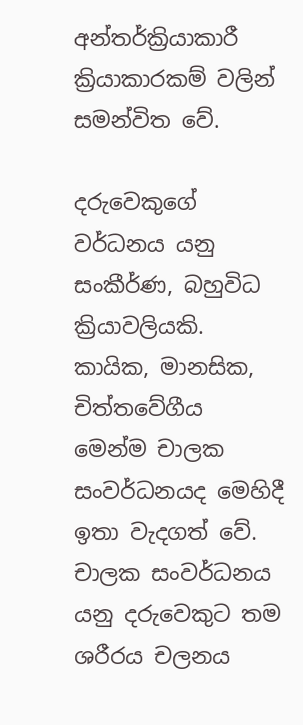අන්තර්ක්‍රියාකාරී ක්‍රියාකාරකම් වලින් සමන්විත වේ.

දරුවෙකුගේ වර්ධනය යනු සංකීර්ණ, බහුවිධ ක්‍රියාවලියකි. කායික, මානසික, චිත්තවේගීය මෙන්ම චාලක සංවර්ධනයද මෙහිදී ඉතා වැදගත් වේ. චාලක සංවර්ධනය යනු දරුවෙකුට තම ශරීරය චලනය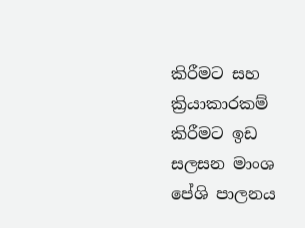කිරීමට සහ ක්‍රියාකාරකම් කිරීමට ඉඩ සලසන මාංශ පේශි පාලනය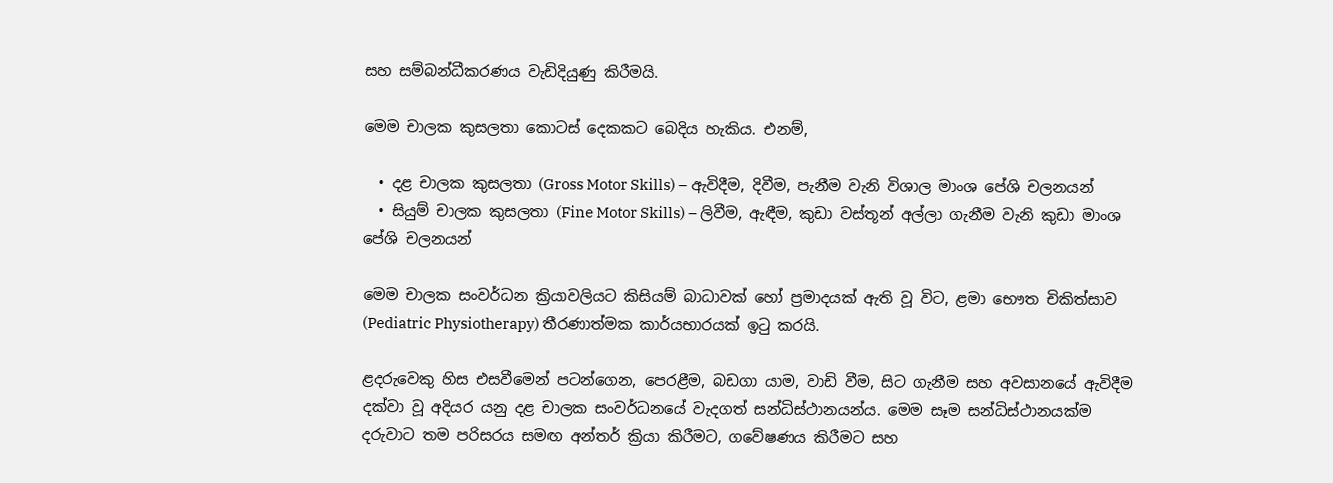සහ සම්බන්ධීකරණය වැඩිදියුණු කිරීමයි.

මෙම චාලක කුසලතා කොටස් දෙකකට බෙදිය හැකිය. එනම්,

  • දළ චාලක කුසලතා (Gross Motor Skills) – ඇවිදීම, දිවීම, පැනීම වැනි විශාල මාංශ පේශි චලනයන්
  • සියුම් චාලක කුසලතා (Fine Motor Skills) – ලිවීම, ඇඳීම, කුඩා වස්තූන් අල්ලා ගැනීම වැනි කුඩා මාංශ පේශි චලනයන්

මෙම චාලක සංවර්ධන ක්‍රියාවලියට කිසියම් බාධාවක් හෝ ප්‍රමාදයක් ඇති වූ විට, ළමා භෞත චිකිත්සාව (Pediatric Physiotherapy) තීරණාත්මක කාර්යභාරයක් ඉටු කරයි.

ළදරුවෙකු හිස එසවීමෙන් පටන්ගෙන, පෙරළීම, බඩගා යාම, වාඩි වීම, සිට ගැනීම සහ අවසානයේ ඇවිදීම දක්වා වූ අදියර යනු දළ චාලක සංවර්ධනයේ වැදගත් සන්ධිස්ථානයන්ය. මෙම සෑම සන්ධිස්ථානයක්ම දරුවාට තම පරිසරය සමඟ අන්තර් ක්‍රියා කිරීමට, ගවේෂණය කිරීමට සහ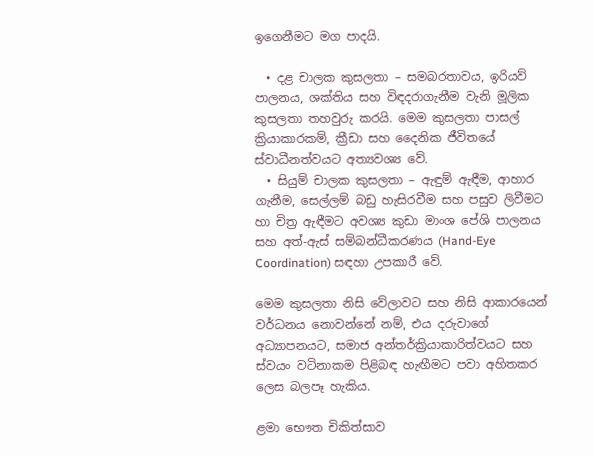ඉගෙනීමට මග පාදයි.

  • දළ චාලක කුසලතා – සමබරතාවය, ඉරියව් පාලනය, ශක්තිය සහ විඳදරාගැනීම වැනි මූලික කුසලතා තහවුරු කරයි. මෙම කුසලතා පාසල් ක්‍රියාකාරකම්, ක්‍රීඩා සහ දෛනික ජීවිතයේ ස්වාධීනත්වයට අත්‍යවශ්‍ය වේ.
  • සියුම් චාලක කුසලතා – ඇඳුම් ඇඳීම, ආහාර ගැනීම, සෙල්ලම් බඩු හැසිරවීම සහ පසුව ලිවීමට හා චිත්‍ර ඇඳීමට අවශ්‍ය කුඩා මාංශ පේශි පාලනය සහ අත්-ඇස් සම්බන්ධීකරණය (Hand-Eye Coordination) සඳහා උපකාරී වේ.

මෙම කුසලතා නිසි වේලාවට සහ නිසි ආකාරයෙන් වර්ධනය නොවන්නේ නම්, එය දරුවාගේ අධ්‍යාපනයට, සමාජ අන්තර්ක්‍රියාකාරිත්වයට සහ ස්වයං වටිනාකම පිළිබඳ හැඟීමට පවා අහිතකර ලෙස බලපෑ හැකිය.

ළමා භෞත චිකිත්සාව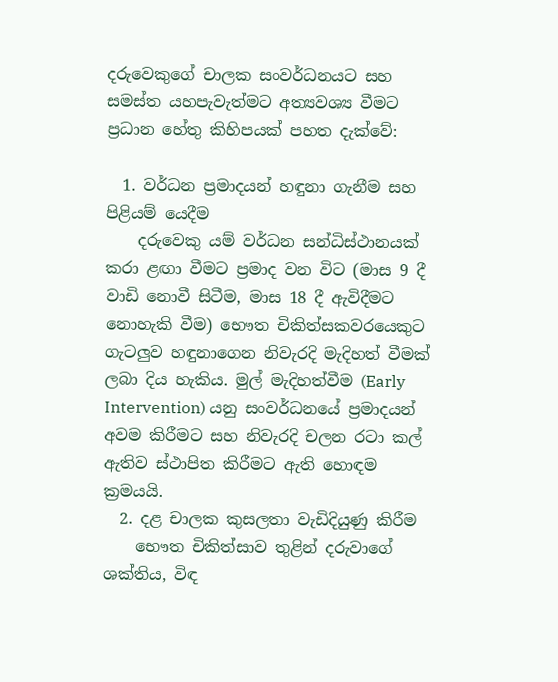දරුවෙකුගේ චාලක සංවර්ධනයට සහ සමස්ත යහපැවැත්මට අත්‍යවශ්‍ය වීමට ප්‍රධාන හේතු කිහිපයක් පහත දැක්වේ:

  1. වර්ධන ප්‍රමාදයන් හඳුනා ගැනීම සහ පිළියම් යෙදීම
    දරුවෙකු යම් වර්ධන සන්ධිස්ථානයක් කරා ළඟා වීමට ප්‍රමාද වන විට (මාස 9 දී වාඩි නොවී සිටීම, මාස 18 දී ඇවිදීමට නොහැකි වීම) භෞත චිකිත්සකවරයෙකුට ගැටලුව හඳුනාගෙන නිවැරදි මැදිහත් වීමක් ලබා දිය හැකිය. මුල් මැදිහත්වීම (Early Intervention) යනු සංවර්ධනයේ ප්‍රමාදයන් අවම කිරීමට සහ නිවැරදි චලන රටා කල් ඇතිව ස්ථාපිත කිරීමට ඇති හොඳම ක්‍රමයයි.
  2. දළ චාලක කුසලතා වැඩිදියුණු කිරීම
    භෞත චිකිත්සාව තුළින් දරුවාගේ ශක්තිය, විඳ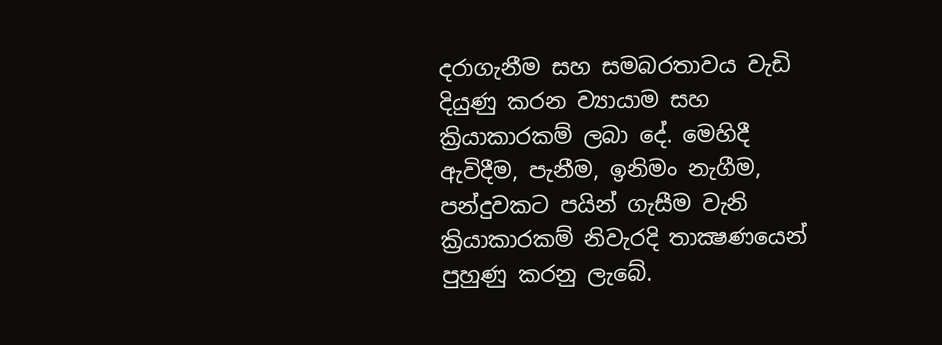දරාගැනීම සහ සමබරතාවය වැඩි දියුණු කරන ව්‍යායාම සහ ක්‍රියාකාරකම් ලබා දේ. මෙහිදී ඇවිදීම, පැනීම, ඉනිමං නැගීම, පන්දුවකට පයින් ගැසීම වැනි ක්‍රියාකාරකම් නිවැරදි තාක්‍ෂණයෙන් පුහුණු කරනු ලැබේ.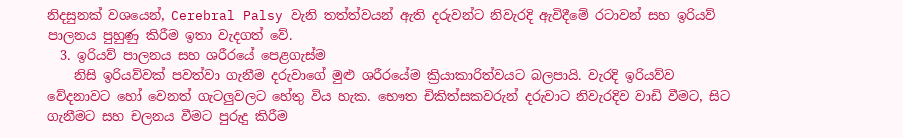නිදසුනක් වශයෙන්, Cerebral Palsy වැනි තත්ත්වයන් ඇති දරුවන්ට නිවැරදි ඇවිදීමේ රටාවන් සහ ඉරියව් පාලනය පුහුණු කිරීම ඉතා වැදගත් වේ.
  3. ඉරියව් පාලනය සහ ශරීරයේ පෙළගැස්ම
    නිසි ඉරියව්වක් පවත්වා ගැනීම දරුවාගේ මුළු ශරීරයේම ක්‍රියාකාරිත්වයට බලපායි. වැරදි ඉරියව්ව වේදනාවට හෝ වෙනත් ගැටලුවලට හේතු විය හැක. භෞත චිකිත්සකවරුන් දරුවාට නිවැරදිව වාඩි වීමට, සිට ගැනීමට සහ චලනය වීමට පුරුදු කිරීම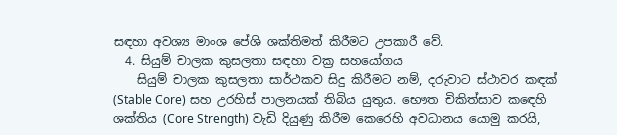සඳහා අවශ්‍ය මාංශ පේශි ශක්තිමත් කිරීමට උපකාරී වේ.
  4. සියුම් චාලක කුසලතා සඳහා වක්‍ර සහයෝගය
    සියුම් චාලක කුසලතා සාර්ථකව සිදු කිරීමට නම්, දරුවාට ස්ථාවර කඳක් (Stable Core) සහ උරහිස් පාලනයක් තිබිය යුතුය. භෞත චිකිත්සාව කඳෙහි ශක්තිය (Core Strength) වැඩි දියුණු කිරීම කෙරෙහි අවධානය යොමු කරයි,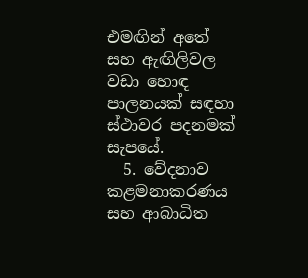එමඟින් අතේ සහ ඇඟිලිවල වඩා හොඳ පාලනයක් සඳහා ස්ථාවර පදනමක් සැපයේ.
  5. වේදනාව කළමනාකරණය සහ ආබාධිත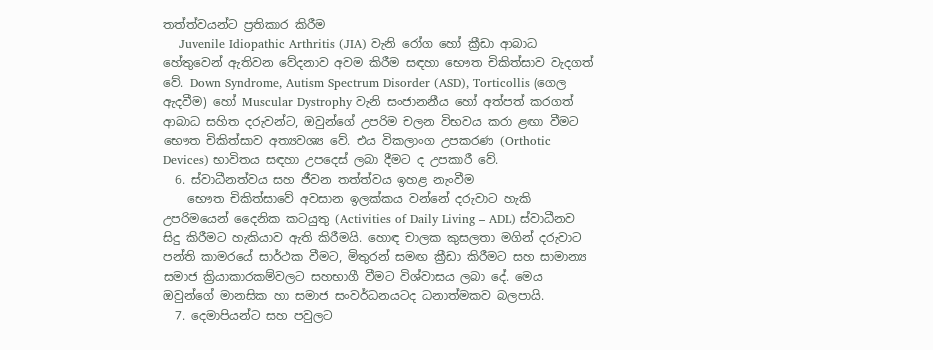තත්ත්වයන්ට ප්‍රතිකාර කිරීම
    Juvenile Idiopathic Arthritis (JIA) වැනි රෝග හෝ ක්‍රීඩා ආබාධ හේතුවෙන් ඇතිවන වේදනාව අවම කිරීම සඳහා භෞත චිකිත්සාව වැදගත් වේ. Down Syndrome, Autism Spectrum Disorder (ASD), Torticollis (ගෙල ඇදවීම) හෝ Muscular Dystrophy වැනි සංජානනීය හෝ අත්පත් කරගත් ආබාධ සහිත දරුවන්ට, ඔවුන්ගේ උපරිම චලන විභවය කරා ළඟා වීමට භෞත චිකිත්සාව අත්‍යවශ්‍ය වේ. එය විකලාංග උපකරණ (Orthotic Devices) භාවිතය සඳහා උපදෙස් ලබා දීමට ද උපකාරී වේ.
  6. ස්වාධීනත්වය සහ ජීවන තත්ත්වය ඉහළ නැංවීම
    භෞත චිකිත්සාවේ අවසාන ඉලක්කය වන්නේ දරුවාට හැකි උපරිමයෙන් දෛනික කටයුතු (Activities of Daily Living – ADL) ස්වාධීනව සිදු කිරීමට හැකියාව ඇති කිරීමයි. හොඳ චාලක කුසලතා මගින් දරුවාට පන්ති කාමරයේ සාර්ථක වීමට, මිතුරන් සමඟ ක්‍රීඩා කිරීමට සහ සාමාන්‍ය සමාජ ක්‍රියාකාරකම්වලට සහභාගී වීමට විශ්වාසය ලබා දේ. මෙය ඔවුන්ගේ මානසික හා සමාජ සංවර්ධනයටද ධනාත්මකව බලපායි.
  7. දෙමාපියන්ට සහ පවුලට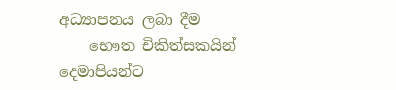අධ්‍යාපනය ලබා දීම
    භෞත චිකිත්සකයින් දෙමාපියන්ට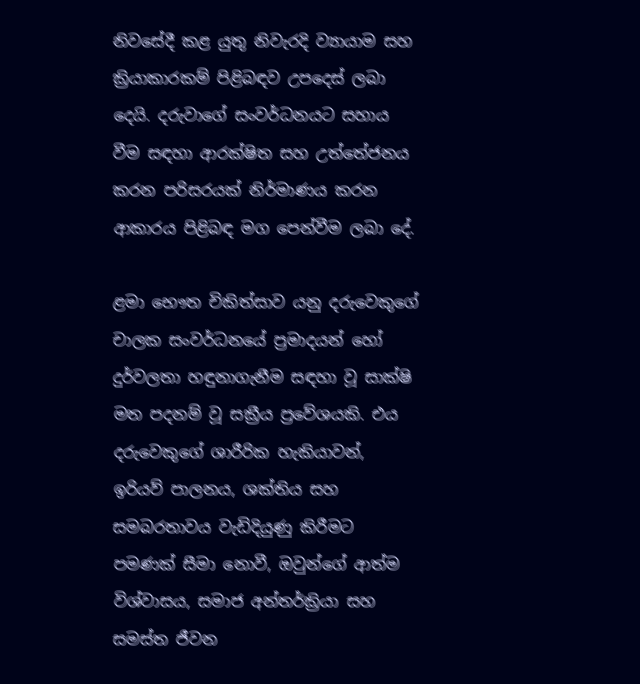නිවසේදී කළ යුතු නිවැරදි ව්‍යායාම සහ ක්‍රියාකාරකම් පිළිබඳව උපදෙස් ලබා දෙයි. දරුවාගේ සංවර්ධනයට සහාය වීම සඳහා ආරක්ෂිත සහ උත්තේජනය කරන පරිසරයක් නිර්මාණය කරන ආකාරය පිළිබඳ මග පෙන්වීම ලබා දේ.

ළමා භෞත චිකිත්සාව යනු දරුවෙකුගේ චාලක සංවර්ධනයේ ප්‍රමාදයන් හෝ දුර්වලතා හඳුනාගැනීම සඳහා වූ සාක්ෂි මත පදනම් වූ සක්‍රීය ප්‍රවේශයකි. එය දරුවෙකුගේ ශාරීරික හැකියාවන්, ඉරියව් පාලනය, ශක්තිය සහ සමබරතාවය වැඩිදියුණු කිරීමට පමණක් සීමා නොවී, ඔවුන්ගේ ආත්ම විශ්වාසය, සමාජ අන්තර්ක්‍රියා සහ සමස්ත ජීවන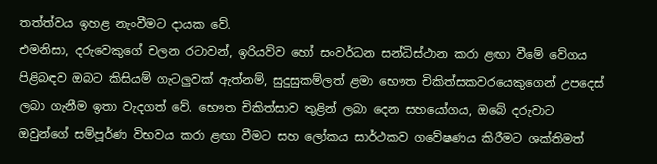තත්ත්වය ඉහළ නැංවීමට දායක වේ.
එමනිසා, දරුවෙකුගේ චලන රටාවන්, ඉරියව්ව හෝ සංවර්ධන සන්ධිස්ථාන කරා ළඟා වීමේ වේගය පිළිබඳව ඔබට කිසියම් ගැටලුවක් ඇත්නම්, සුදුසුකම්ලත් ළමා භෞත චිකිත්සකවරයෙකුගෙන් උපදෙස් ලබා ගැනීම ඉතා වැදගත් වේ. භෞත චිකිත්සාව තුළින් ලබා දෙන සහයෝගය, ඔබේ දරුවාට ඔවුන්ගේ සම්පූර්ණ විභවය කරා ළඟා වීමට සහ ලෝකය සාර්ථකව ගවේෂණය කිරීමට ශක්තිමත්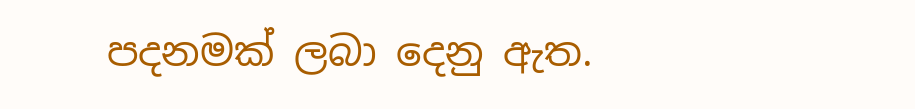පදනමක් ලබා දෙනු ඇත.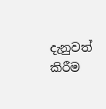දැනුවත් කිරීම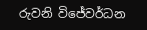රුවනි විජේවර්ධන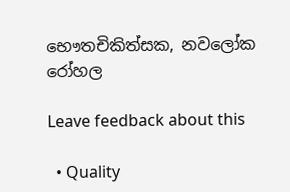භෞතචිකිත්සක, නවලෝක රෝහල

Leave feedback about this

  • Quality